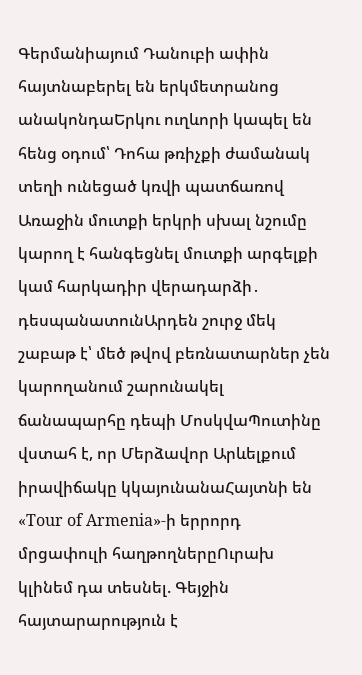Գերմանիայում Դանուբի ափին հայտնաբերել են երկմետրանոց անակոնդաԵրկու ուղևորի կապել են հենց օդում՝ Դոհա թռիչքի ժամանակ տեղի ունեցած կռվի պատճառով Առաջին մուտքի երկրի սխալ նշումը կարող է հանգեցնել մուտքի արգելքի կամ հարկադիր վերադարձի․ դեսպանատունԱրդեն շուրջ մեկ շաբաթ է՝ մեծ թվով բեռնատարներ չեն կարողանում շարունակել ճանապարհը դեպի ՄոսկվաՊուտինը վստահ է, որ Մերձավոր Արևելքում իրավիճակը կկայունանաՀայտնի են «Tour of Armenia»-ի երրորդ մրցափուլի հաղթողներըՈւրախ կլինեմ դա տեսնել. Գեյջին հայտարարություն է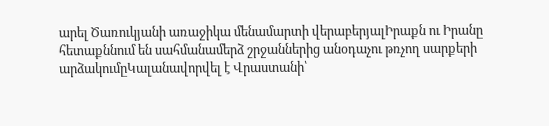արել Ծառուկյանի առաջիկա մենամարտի վերաբերյալԻրաքն ու Իրանը հետաքննում են սահմանամերձ շրջաններից անօդաչու թռչող սարքերի արձակումըԿալանավորվել է Վրաստանի՝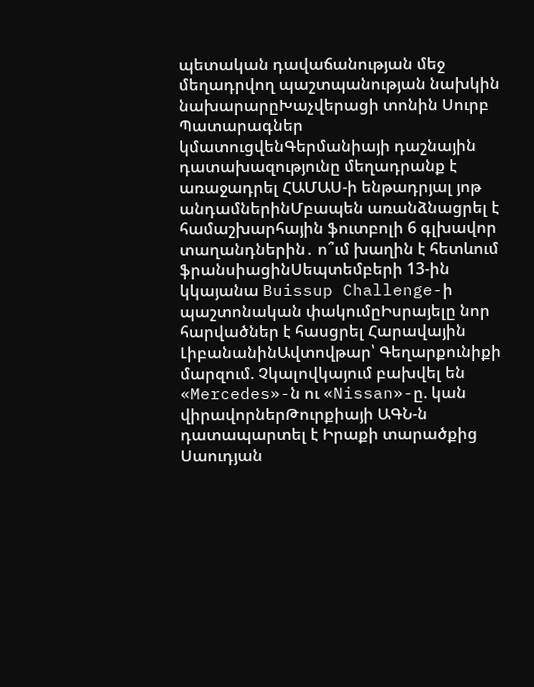պետական դավաճանության մեջ մեղադրվող պաշտպանության նախկին նախարարըԽաչվերացի տոնին Սուրբ Պատարագներ կմատուցվենԳերմանիայի դաշնային դատախազությունը մեղադրանք է առաջադրել ՀԱՄԱՍ-ի ենթադրյալ յոթ անդամներինՄբապեն առանձնացրել է համաշխարհային ֆուտբոլի 6 գլխավոր տաղանդներին․ ո՞ւմ խաղին է հետևում ֆրանսիացինՍեպտեմբերի 13-ին կկայանա Buissup Challenge-ի պաշտոնական փակումըԻսրայելը նոր հարվածներ է հասցրել Հարավային ԼիբանանինԱվտովթար՝ Գեղարքունիքի մարզում. Չկալովկայում բախվել են «Mercedes»-ն ու «Nissan»-ը. կան վիրավորներԹուրքիայի ԱԳՆ-ն դատապարտել է Իրաքի տարածքից Սաուդյան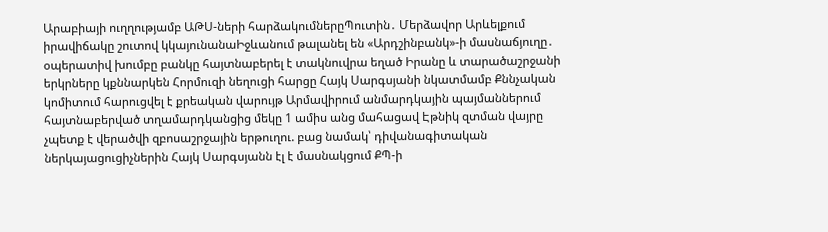Արաբիայի ուղղությամբ ԱԹՍ-ների հարձակումներըՊուտին․ Մերձավոր Արևելքում իրավիճակը շուտով կկայունանաԻջևանում թալանել են «Արդշինբանկ»-ի մասնաճյուղը․ օպերատիվ խումբը բանկը հայտնաբերել է տակնուվրա եղած Իրանը և տարածաշրջանի երկրները կքննարկեն Հորմուզի նեղուցի հարցը Հայկ Սարգսյանի նկատմամբ Քննչական կոմիտում հարուցվել է քրեական վարույթ Արմավիրում անմարդկային պայմաններում հայտնաբերված տղամարդկանցից մեկը 1 ամիս անց մահացավ Էթնիկ զտման վայրը չպետք է վերածվի զբոսաշրջային երթուղու. բաց նամակ՝ դիվանագիտական ներկայացուցիչներին Հայկ Սարգսյանն էլ է մասնակցում ՔՊ-ի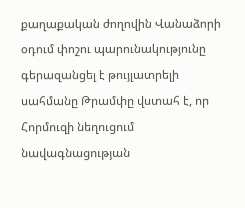քաղաքական ժողովին Վանաձորի օդում փոշու պարունակությունը գերազանցել է թույլատրելի սահմանը Թրամփը վստահ է, որ Հորմուզի նեղուցում նավագնացության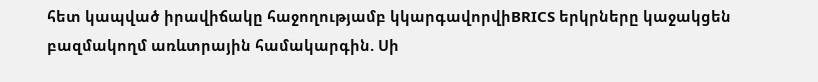հետ կապված իրավիճակը հաջողությամբ կկարգավորվիBRICS երկրները կաջակցեն բազմակողմ առևտրային համակարգին. Սի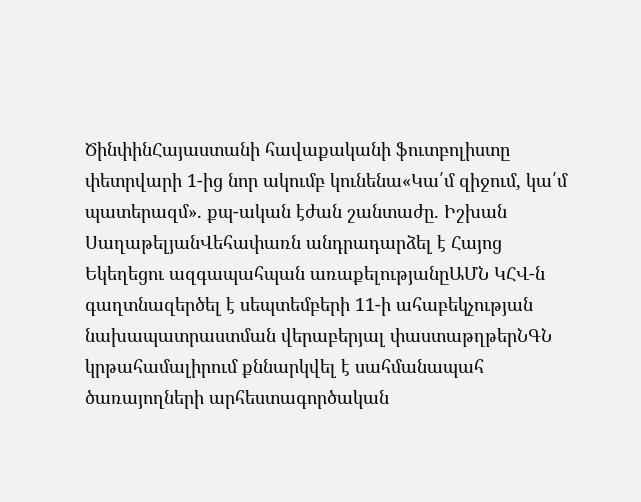ԾինփինՀայաստանի հավաքականի ֆուտբոլիստը փետրվարի 1-ից նոր ակումբ կունենա«Կա՛մ զիջում, կա՛մ պատերազմ». քպ-ական էժան շանտաժը. Իշխան ՍաղաթելյանՎեհափառն անդրադարձել է Հայոց Եկեղեցու ազգապահպան առաքելությանըԱՄՆ ԿՀՎ-ն գաղտնազերծել է սեպտեմբերի 11-ի ահաբեկչության նախապատրաստման վերաբերյալ փաստաթղթերՆԳՆ կրթահամալիրում քննարկվել է սահմանապահ ծառայողների արհեստագործական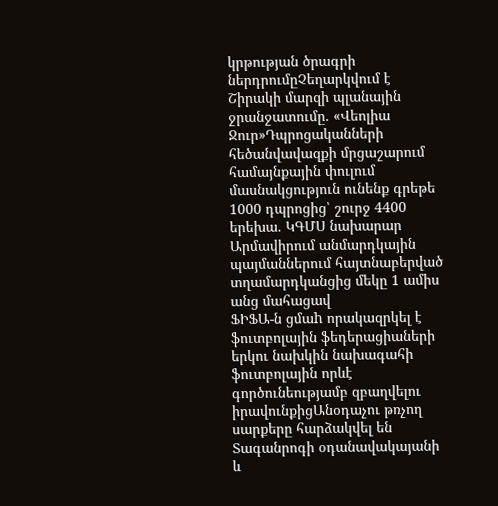կրթության ծրագրի ներդրումըՉեղարկվում է Շիրակի մարզի պլանային ջրանջատումը. «Վեոլիա Ջուր»Դպրոցականների հեծանվավազքի մրցաշարում համայնքային փուլում մասնակցություն ունենք գրեթե 1000 դպրոցից՝ շուրջ 4400 երեխա. ԿԳՄՍ նախարար
Արմավիրում անմարդկային պայմաններում հայտնաբերված տղամարդկանցից մեկը 1 ամիս անց մահացավ
ՖԻՖԱ-ն ցմաh որակազրկել է ֆուտբոլային ֆեդերացիաների երկու նախկին նախագահի ֆուտբոլային որևէ գործունեությամբ զբաղվելու իրավունքիցԱնօդաչու թռչող սարքերը հարձակվել են Տագանրոգի օդանավակայանի և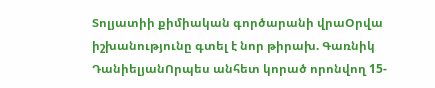Տոլյատիի քիմիական գործարանի վրաՕրվա իշխանությունը գտել է նոր թիրախ. Գառնիկ ԴանիելյանՈրպես անհետ կորած որոնվող 15-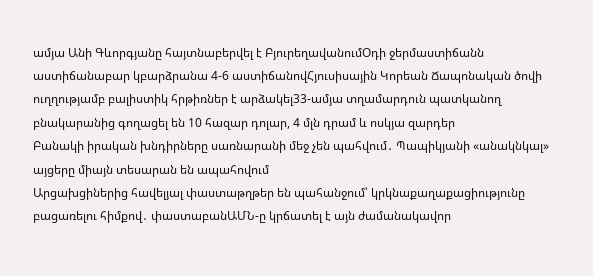ամյա Անի Գևորգյանը հայտնաբերվել է ԲյուրեղավանումՕդի ջերմաստիճանն աստիճանաբար կբարձրանա 4-6 աստիճանովՀյուսիսային Կորեան Ճապոնական ծովի ուղղությամբ բալիստիկ հրթիռներ է արձակել33-ամյա տղամարդուն պատկանող բնակարանից գողացել են 10 հազար դոլար, 4 մլն դրամ և ոսկյա զարդեր
Բանակի իրական խնդիրները սառնարանի մեջ չեն պահվում․ Պապիկյանի «անակնկալ» այցերը միայն տեսարան են ապահովում
Արցախցիներից հավելյալ փաստաթղթեր են պահանջում՝ կրկնաքաղաքացիությունը բացառելու հիմքով․ փաստաբանԱՄՆ-ը կրճատել է այն ժամանակավոր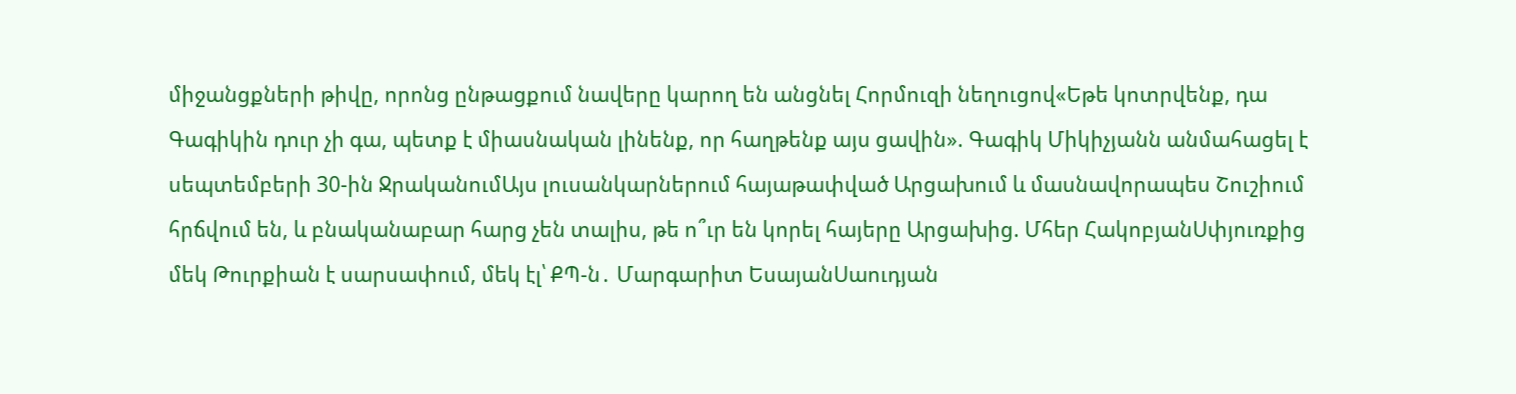միջանցքների թիվը, որոնց ընթացքում նավերը կարող են անցնել Հորմուզի նեղուցով«Եթե կոտրվենք, դա Գագիկին դուր չի գա, պետք է միասնական լինենք, որ հաղթենք այս ցավին». Գագիկ Միկիչյանն անմահացել է սեպտեմբերի 30-ին ՋրականումԱյս լուսանկարներում հայաթափված Արցախում և մասնավորապես Շուշիում հրճվում են, և բնականաբար հարց չեն տալիս, թե ո՞ւր են կորել հայերը Արցախից. Մհեր ՀակոբյանՍփյուռքից մեկ Թուրքիան է սարսափում, մեկ էլ՝ ՔՊ-ն․ Մարգարիտ ԵսայանՍաուդյան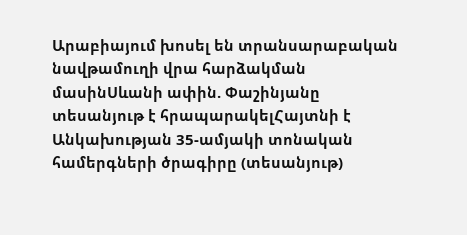Արաբիայում խոսել են տրանսարաբական նավթամուղի վրա հարձակման մասինՍևանի ափին. Փաշինյանը տեսանյութ է հրապարակելՀայտնի է Անկախության 35-ամյակի տոնական համերգների ծրագիրը (տեսանյութ)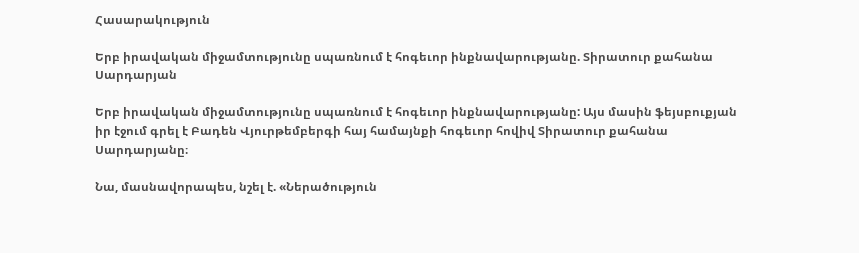Հասարակություն

Երբ իրավական միջամտությունը սպառնում է հոգեւոր ինքնավարությանը. Տիրատուր քահանա Սարդարյան

Երբ իրավական միջամտությունը սպառնում է հոգեւոր ինքնավարությանը: Այս մասին ֆեյսբուքյան իր էջում գրել է Բադեն Վյուրթեմբերգի հայ համայնքի հոգեւոր հովիվ Տիրատուր քահանա Սարդարյանը։

Նա, մասնավորապես, նշել է. «Ներածություն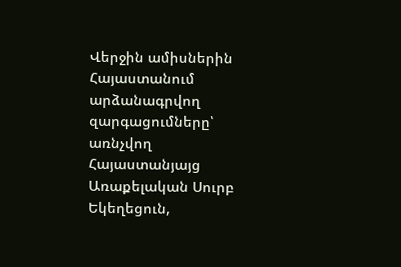Վերջին ամիսներին Հայաստանում արձանագրվող զարգացումները՝ առնչվող Հայաստանյայց Առաքելական Սուրբ Եկեղեցուն,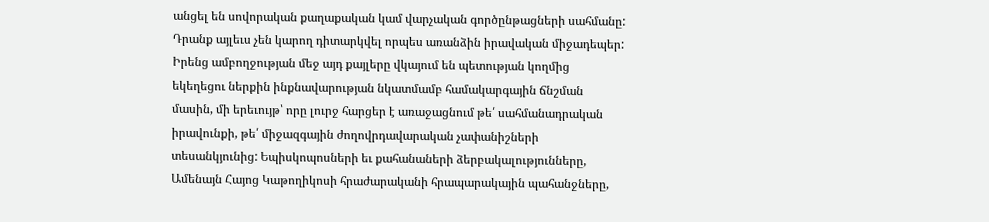անցել են սովորական քաղաքական կամ վարչական գործընթացների սահմանը: Դրանք այլեւս չեն կարող դիտարկվել որպես առանձին իրավական միջադեպեր: Իրենց ամբողջության մեջ այդ քայլերը վկայում են պետության կողմից եկեղեցու ներքին ինքնավարության նկատմամբ համակարգային ճնշման մասին, մի երեւույթ՝ որը լուրջ հարցեր է առաջացնում թե՛ սահմանադրական իրավունքի, թե՛ միջազգային ժողովրդավարական չափանիշների տեսանկյունից: Եպիսկոպոսների եւ քահանաների ձերբակալությունները, Ամենայն Հայոց Կաթողիկոսի հրաժարականի հրապարակային պահանջները,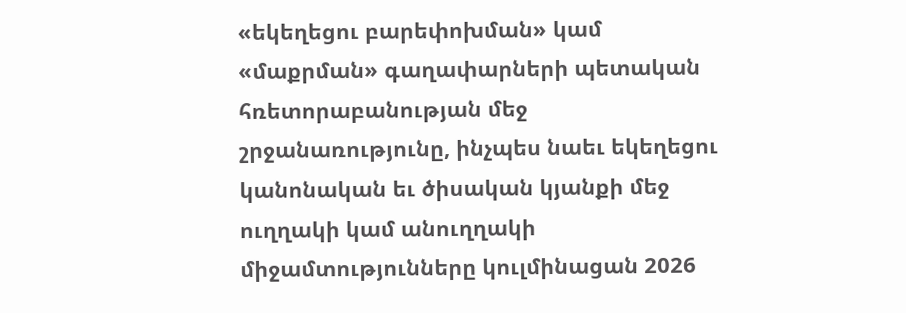«եկեղեցու բարեփոխման» կամ «մաքրման» գաղափարների պետական հռետորաբանության մեջ շրջանառությունը, ինչպես նաեւ եկեղեցու կանոնական եւ ծիսական կյանքի մեջ ուղղակի կամ անուղղակի միջամտությունները կուլմինացան 2026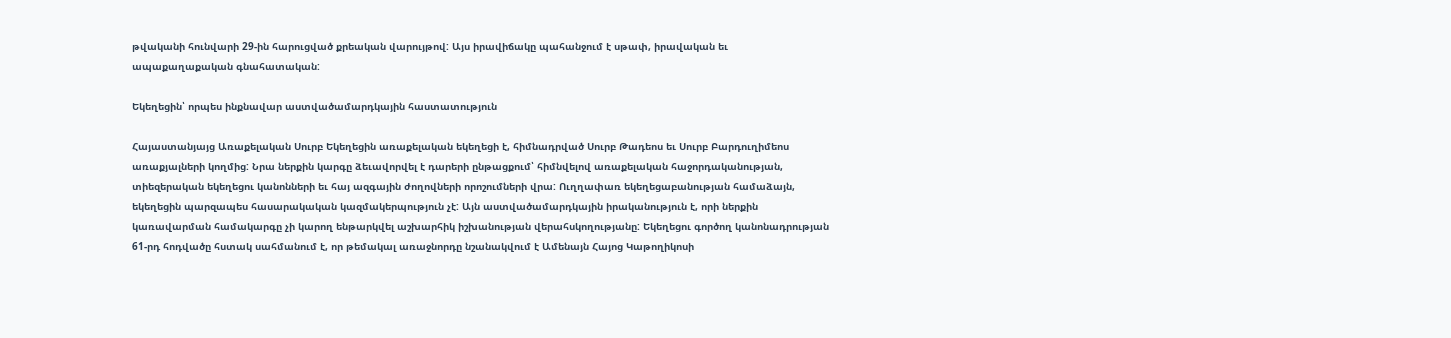թվականի հունվարի 29-ին հարուցված քրեական վարույթով: Այս իրավիճակը պահանջում է սթափ, իրավական եւ ապաքաղաքական գնահատական:

Եկեղեցին՝ որպես ինքնավար աստվածամարդկային հաստատություն

Հայաստանյայց Առաքելական Սուրբ Եկեղեցին առաքելական եկեղեցի է, հիմնադրված Սուրբ Թադեոս եւ Սուրբ Բարդուղիմեոս առաքյալների կողմից: Նրա ներքին կարգը ձեւավորվել է դարերի ընթացքում՝ հիմնվելով առաքելական հաջորդականության, տիեզերական եկեղեցու կանոնների եւ հայ ազգային ժողովների որոշումների վրա: Ուղղափառ եկեղեցաբանության համաձայն, եկեղեցին պարզապես հասարակական կազմակերպություն չէ: Այն աստվածամարդկային իրականություն է, որի ներքին կառավարման համակարգը չի կարող ենթարկվել աշխարհիկ իշխանության վերահսկողությանը: Եկեղեցու գործող կանոնադրության 61-րդ հոդվածը հստակ սահմանում է, որ թեմակալ առաջնորդը նշանակվում է Ամենայն Հայոց Կաթողիկոսի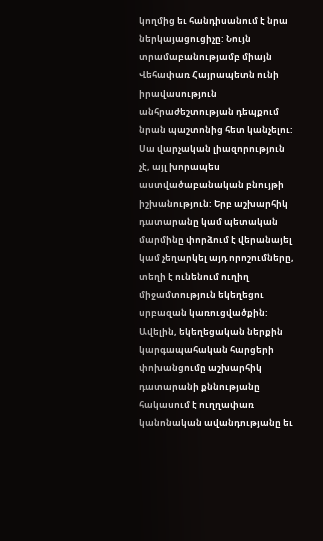կողմից եւ հանդիսանում է նրա ներկայացուցիչը: Նույն տրամաբանությամբ միայն Վեհափառ Հայրապետն ունի իրավասություն անհրաժեշտության դեպքում նրան պաշտոնից հետ կանչելու: Սա վարչական լիազորություն չէ, այլ խորապես աստվածաբանական բնույթի իշխանություն: Երբ աշխարհիկ դատարանը կամ պետական մարմինը փորձում է վերանայել կամ չեղարկել այդ որոշումները, տեղի է ունենում ուղիղ միջամտություն եկեղեցու սրբազան կառուցվածքին: Ավելին, եկեղեցական ներքին կարգապահական հարցերի փոխանցումը աշխարհիկ դատարանի քննությանը հակասում է ուղղափառ կանոնական ավանդությանը եւ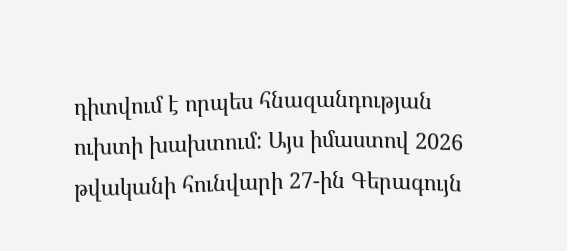դիտվում է որպես հնազանդության ուխտի խախտում: Այս իմաստով 2026 թվականի հունվարի 27-ին Գերագույն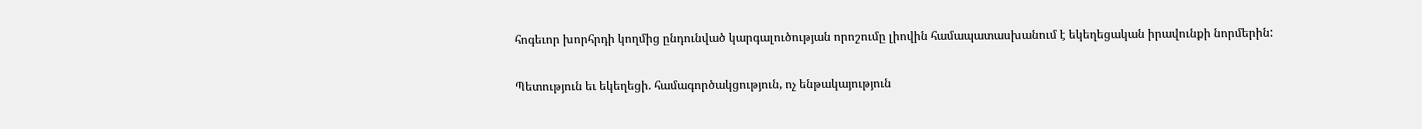հոգեւոր խորհրդի կողմից ընդունված կարգալուծության որոշումը լիովին համապատասխանում է եկեղեցական իրավունքի նորմերին:

Պետություն եւ եկեղեցի. համագործակցություն, ոչ ենթակայություն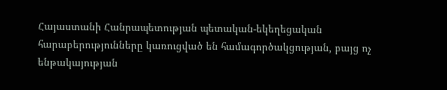Հայաստանի Հանրապետության պետական-եկեղեցական հարաբերությունները կառուցված են համագործակցության, բայց ոչ ենթակայության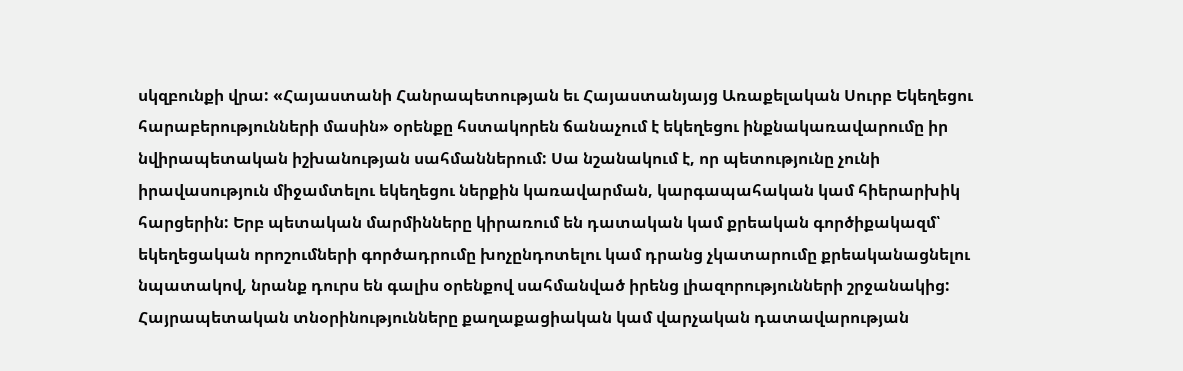սկզբունքի վրա: «Հայաստանի Հանրապետության եւ Հայաստանյայց Առաքելական Սուրբ Եկեղեցու հարաբերությունների մասին» օրենքը հստակորեն ճանաչում է եկեղեցու ինքնակառավարումը իր նվիրապետական իշխանության սահմաններում: Սա նշանակում է, որ պետությունը չունի իրավասություն միջամտելու եկեղեցու ներքին կառավարման, կարգապահական կամ հիերարխիկ հարցերին: Երբ պետական մարմինները կիրառում են դատական կամ քրեական գործիքակազմ՝ եկեղեցական որոշումների գործադրումը խոչընդոտելու կամ դրանց չկատարումը քրեականացնելու նպատակով, նրանք դուրս են գալիս օրենքով սահմանված իրենց լիազորությունների շրջանակից: Հայրապետական տնօրինությունները քաղաքացիական կամ վարչական դատավարության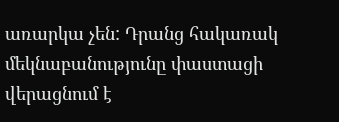առարկա չեն: Դրանց հակառակ մեկնաբանությունը փաստացի վերացնում է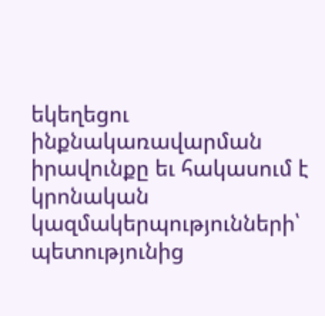եկեղեցու ինքնակառավարման իրավունքը եւ հակասում է կրոնական կազմակերպությունների՝ պետությունից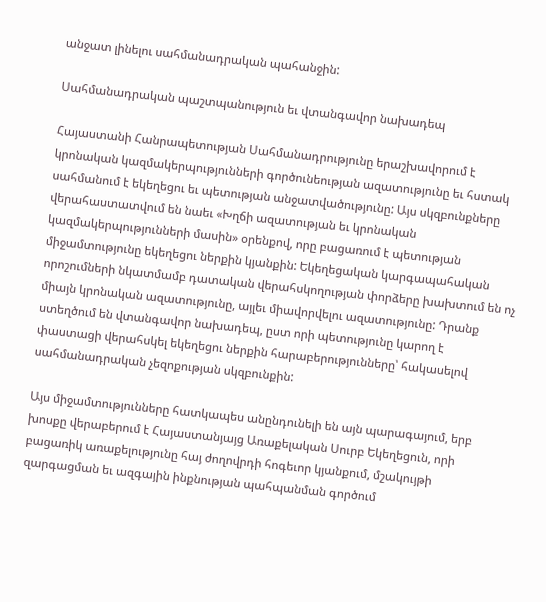անջատ լինելու սահմանադրական պահանջին:

Սահմանադրական պաշտպանություն եւ վտանգավոր նախադեպ

Հայաստանի Հանրապետության Սահմանադրությունը երաշխավորում է կրոնական կազմակերպությունների գործունեության ազատությունը եւ հստակ սահմանում է եկեղեցու եւ պետության անջատվածությունը: Այս սկզբունքները վերահաստատվում են նաեւ «Խղճի ազատության եւ կրոնական կազմակերպությունների մասին» օրենքով, որը բացառում է պետության միջամտությունը եկեղեցու ներքին կյանքին: Եկեղեցական կարգապահական որոշումների նկատմամբ դատական վերահսկողության փորձերը խախտում են ոչ միայն կրոնական ազատությունը, այլեւ միավորվելու ազատությունը: Դրանք ստեղծում են վտանգավոր նախադեպ, ըստ որի պետությունը կարող է փաստացի վերահսկել եկեղեցու ներքին հարաբերությունները՝ հակասելով սահմանադրական չեզոքության սկզբունքին:

Այս միջամտությունները հատկապես անընդունելի են այն պարագայում, երբ խոսքը վերաբերում է Հայաստանյայց Առաքելական Սուրբ Եկեղեցուն, որի բացառիկ առաքելությունը հայ ժողովրդի հոգեւոր կյանքում, մշակույթի զարգացման եւ ազգային ինքնության պահպանման գործում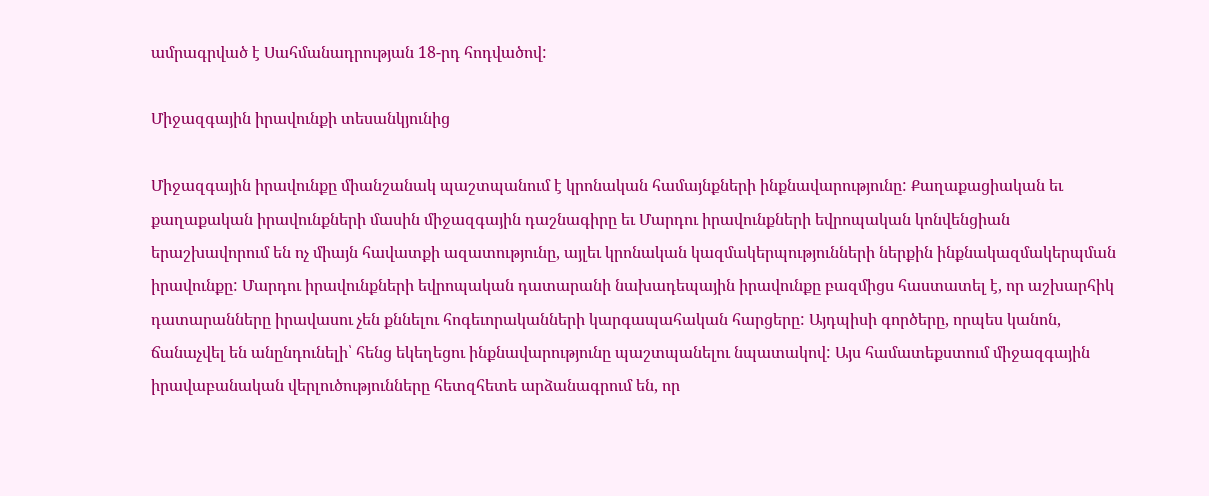ամրագրված է Սահմանադրության 18-րդ հոդվածով:

Միջազգային իրավունքի տեսանկյունից

Միջազգային իրավունքը միանշանակ պաշտպանում է կրոնական համայնքների ինքնավարությունը: Քաղաքացիական եւ քաղաքական իրավունքների մասին միջազգային դաշնագիրը եւ Մարդու իրավունքների եվրոպական կոնվենցիան երաշխավորում են ոչ միայն հավատքի ազատությունը, այլեւ կրոնական կազմակերպությունների ներքին ինքնակազմակերպման իրավունքը: Մարդու իրավունքների եվրոպական դատարանի նախադեպային իրավունքը բազմիցս հաստատել է, որ աշխարհիկ դատարանները իրավասու չեն քննելու հոգեւորականների կարգապահական հարցերը: Այդպիսի գործերը, որպես կանոն, ճանաչվել են անընդունելի՝ հենց եկեղեցու ինքնավարությունը պաշտպանելու նպատակով: Այս համատեքստում միջազգային իրավաբանական վերլուծությունները հետզհետե արձանագրում են, որ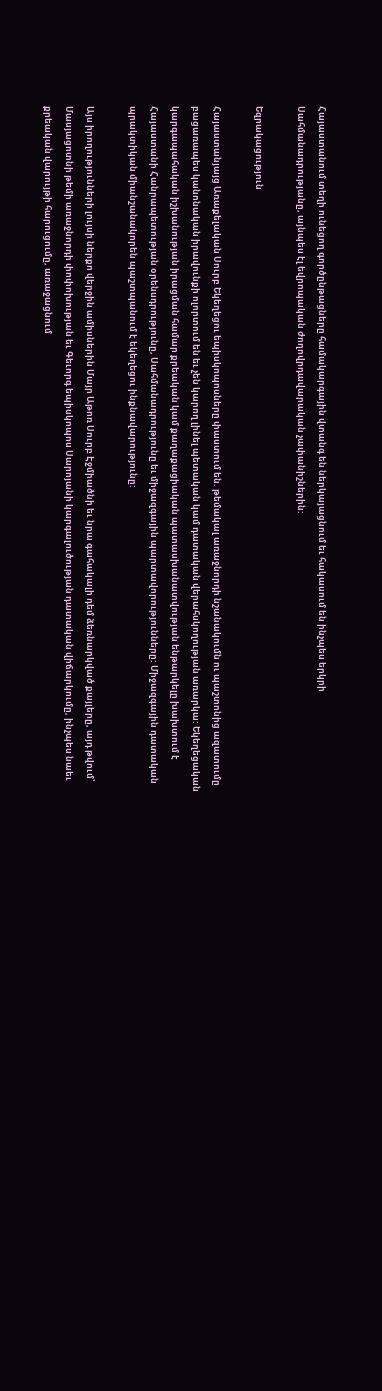Հայաստանում տեղի ունեցող գործընթացները համակարգային վտանգ են ներկայացնում եւ հակասում են ինչպես երկրի Սահմանադրությանը, այնպես էլ եվրոպական ժողովրդավարական չափանիշներին:

Եզրակացություն

Հայաստանյայց Առաքելական Սուրբ Եկեղեցու եպիսկոպոսները փաստում են. թեմակալ առաջնորդի նշանակումն ու պաշտոնից ազատումը բացառապես կանոնական իրավունքի ոլորտում են եւ չեն կարող լինել պետական կամ դատական վերահսկողության առարկա: Եկեղեցական կարգապահական իշխանության իրացման համար քրեական կամ քաղաքացիական պատասխանատվության ենթարկելը խախտում է Հայաստանի Հանրապետության օրենսդրությունը, Սահմանադրությունը եւ միջազգային պարտավորությունները: Միջազգային դատական պրակտիկան միանշանակորեն պաշտպանում է եկեղեցու ինքնավարությունը:

Այս իրողությունների լույսի ներքո վերջին ամիսներին Մայր Աթոռ Սուրբ Էջմիածնի եւ նրա գահակալի դեմ ձեռնարկված քայլերը, այդ թվում՝ Մասյացոտնի թեմի առաջնորդի փոփոխության եւ Գեւորգ եպիսկոպոս Սարոյանի կարգալուծության դատական վիճարկումը, ինչպես նաեւ քրեական վարույթի հարուցումը, առաջացնում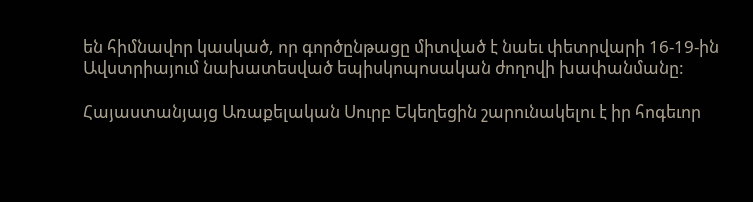են հիմնավոր կասկած, որ գործընթացը միտված է նաեւ փետրվարի 16-19-ին Ավստրիայում նախատեսված եպիսկոպոսական ժողովի խափանմանը:

Հայաստանյայց Առաքելական Սուրբ Եկեղեցին շարունակելու է իր հոգեւոր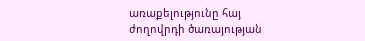առաքելությունը հայ ժողովրդի ծառայության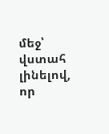մեջ՝ վստահ լինելով, որ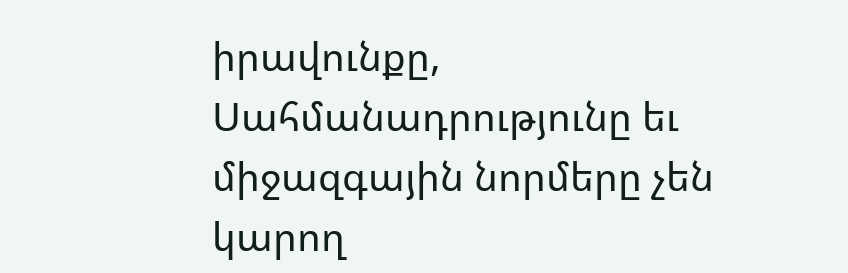իրավունքը, Սահմանադրությունը եւ միջազգային նորմերը չեն կարող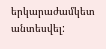երկարաժամկետ անտեսվել: